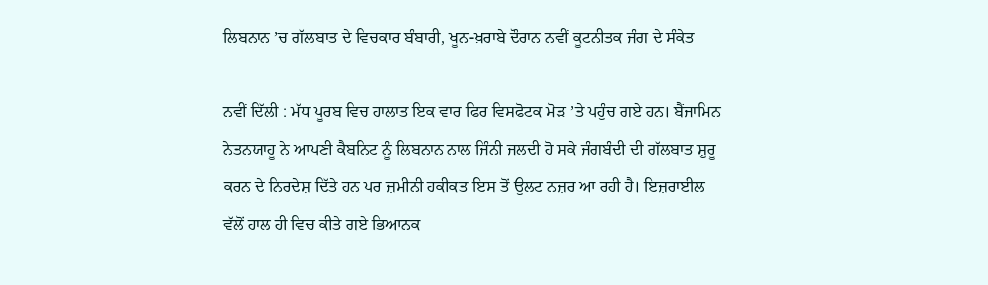ਲਿਬਨਾਨ ’ਚ ਗੱਲਬਾਤ ਦੇ ਵਿਚਕਾਰ ਬੰਬਾਰੀ, ਖੂਨ-ਖ਼ਰਾਬੇ ਦੌਰਾਨ ਨਵੀਂ ਕੂਟਨੀਤਕ ਜੰਗ ਦੇ ਸੰਕੇਤ

ਨਵੀਂ ਦਿੱਲੀ : ਮੱਧ ਪੂਰਬ ਵਿਚ ਹਾਲਾਤ ਇਕ ਵਾਰ ਫਿਰ ਵਿਸਫੋਟਕ ਮੋੜ ’ਤੇ ਪਹੁੰਚ ਗਏ ਹਨ। ਬੈਂਜਾਮਿਨ ਨੇਤਨਯਾਹੂ ਨੇ ਆਪਣੀ ਕੈਬਨਿਟ ਨੂੰ ਲਿਬਨਾਨ ਨਾਲ ਜਿੰਨੀ ਜਲਦੀ ਹੋ ਸਕੇ ਜੰਗਬੰਦੀ ਦੀ ਗੱਲਬਾਤ ਸ਼ੁਰੂ ਕਰਨ ਦੇ ਨਿਰਦੇਸ਼ ਦਿੱਤੇ ਹਨ ਪਰ ਜ਼ਮੀਨੀ ਹਕੀਕਤ ਇਸ ਤੋਂ ਉਲਟ ਨਜ਼ਰ ਆ ਰਹੀ ਹੈ। ਇਜ਼ਰਾਈਲ ਵੱਲੋਂ ਹਾਲ ਹੀ ਵਿਚ ਕੀਤੇ ਗਏ ਭਿਆਨਕ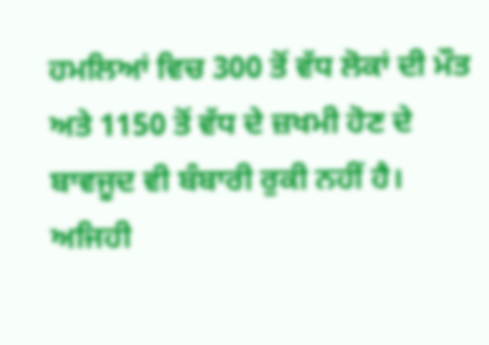ਹਮਲਿਆਂ ਵਿਚ 300 ਤੋਂ ਵੱਧ ਲੋਕਾਂ ਦੀ ਮੌਤ ਅਤੇ 1150 ਤੋਂ ਵੱਧ ਦੇ ਜ਼ਖਮੀ ਹੋਣ ਦੇ ਬਾਵਜੂਦ ਵੀ ਬੰਬਾਰੀ ਰੁਕੀ ਨਹੀਂ ਹੈ। ਅਜਿਹੀ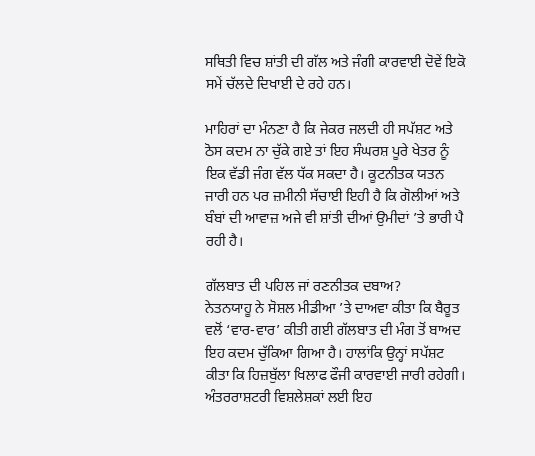ਸਥਿਤੀ ਵਿਚ ਸ਼ਾਂਤੀ ਦੀ ਗੱਲ ਅਤੇ ਜੰਗੀ ਕਾਰਵਾਈ ਦੋਵੇਂ ਇਕੋ ਸਮੇਂ ਚੱਲਦੇ ਦਿਖਾਈ ਦੇ ਰਹੇ ਹਨ।

ਮਾਹਿਰਾਂ ਦਾ ਮੰਨਣਾ ਹੈ ਕਿ ਜੇਕਰ ਜਲਦੀ ਹੀ ਸਪੱਸ਼ਟ ਅਤੇ ਠੋਸ ਕਦਮ ਨਾ ਚੁੱਕੇ ਗਏ ਤਾਂ ਇਹ ਸੰਘਰਸ਼ ਪੂਰੇ ਖੇਤਰ ਨੂੰ ਇਕ ਵੱਡੀ ਜੰਗ ਵੱਲ ਧੱਕ ਸਕਦਾ ਹੈ। ਕੂਟਨੀਤਕ ਯਤਨ ਜਾਰੀ ਹਨ ਪਰ ਜ਼ਮੀਨੀ ਸੱਚਾਈ ਇਹੀ ਹੈ ਕਿ ਗੋਲੀਆਂ ਅਤੇ ਬੰਬਾਂ ਦੀ ਆਵਾਜ਼ ਅਜੇ ਵੀ ਸ਼ਾਂਤੀ ਦੀਆਂ ਉਮੀਦਾਂ ’ਤੇ ਭਾਰੀ ਪੈ ਰਹੀ ਹੈ।

ਗੱਲਬਾਤ ਦੀ ਪਹਿਲ ਜਾਂ ਰਣਨੀਤਕ ਦਬਾਅ?
ਨੇਤਨਯਾਹੂ ਨੇ ਸੋਸ਼ਲ ਮੀਡੀਆ ’ਤੇ ਦਾਅਵਾ ਕੀਤਾ ਕਿ ਬੈਰੂਤ ਵਲੋਂ ‘ਵਾਰ-ਵਾਰ’ ਕੀਤੀ ਗਈ ਗੱਲਬਾਤ ਦੀ ਮੰਗ ਤੋਂ ਬਾਅਦ ਇਹ ਕਦਮ ਚੁੱਕਿਆ ਗਿਆ ਹੈ। ਹਾਲਾਂਕਿ ਉਨ੍ਹਾਂ ਸਪੱਸ਼ਟ ਕੀਤਾ ਕਿ ਹਿਜ਼ਬੁੱਲਾ ਖਿਲਾਫ ਫੌਜੀ ਕਾਰਵਾਈ ਜਾਰੀ ਰਹੇਗੀ। ਅੰਤਰਰਾਸ਼ਟਰੀ ਵਿਸ਼ਲੇਸ਼ਕਾਂ ਲਈ ਇਹ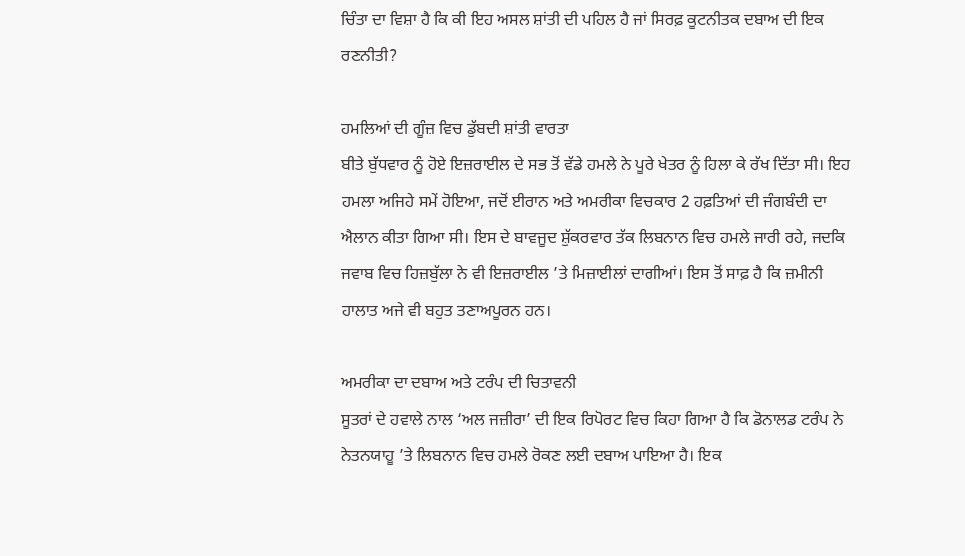ਚਿੰਤਾ ਦਾ ਵਿਸ਼ਾ ਹੈ ਕਿ ਕੀ ਇਹ ਅਸਲ ਸ਼ਾਂਤੀ ਦੀ ਪਹਿਲ ਹੈ ਜਾਂ ਸਿਰਫ਼ ਕੂਟਨੀਤਕ ਦਬਾਅ ਦੀ ਇਕ ਰਣਨੀਤੀ?

ਹਮਲਿਆਂ ਦੀ ਗੂੰਜ਼ ਵਿਚ ਡੁੱਬਦੀ ਸ਼ਾਂਤੀ ਵਾਰਤਾ
ਬੀਤੇ ਬੁੱਧਵਾਰ ਨੂੰ ਹੋਏ ਇਜ਼ਰਾਈਲ ਦੇ ਸਭ ਤੋਂ ਵੱਡੇ ਹਮਲੇ ਨੇ ਪੂਰੇ ਖੇਤਰ ਨੂੰ ਹਿਲਾ ਕੇ ਰੱਖ ਦਿੱਤਾ ਸੀ। ਇਹ ਹਮਲਾ ਅਜਿਹੇ ਸਮੇਂ ਹੋਇਆ, ਜਦੋਂ ਈਰਾਨ ਅਤੇ ਅਮਰੀਕਾ ਵਿਚਕਾਰ 2 ਹਫ਼ਤਿਆਂ ਦੀ ਜੰਗਬੰਦੀ ਦਾ ਐਲਾਨ ਕੀਤਾ ਗਿਆ ਸੀ। ਇਸ ਦੇ ਬਾਵਜੂਦ ਸ਼ੁੱਕਰਵਾਰ ਤੱਕ ਲਿਬਨਾਨ ਵਿਚ ਹਮਲੇ ਜਾਰੀ ਰਹੇ, ਜਦਕਿ ਜਵਾਬ ਵਿਚ ਹਿਜ਼ਬੁੱਲਾ ਨੇ ਵੀ ਇਜ਼ਰਾਈਲ ’ਤੇ ਮਿਜ਼ਾਈਲਾਂ ਦਾਗੀਆਂ। ਇਸ ਤੋਂ ਸਾਫ਼ ਹੈ ਕਿ ਜ਼ਮੀਨੀ ਹਾਲਾਤ ਅਜੇ ਵੀ ਬਹੁਤ ਤਣਾਅਪੂਰਨ ਹਨ।

ਅਮਰੀਕਾ ਦਾ ਦਬਾਅ ਅਤੇ ਟਰੰਪ ਦੀ ਚਿਤਾਵਨੀ
ਸੂਤਰਾਂ ਦੇ ਹਵਾਲੇ ਨਾਲ ‘ਅਲ ਜਜ਼ੀਰਾ’ ਦੀ ਇਕ ਰਿਪੋਰਟ ਵਿਚ ਕਿਹਾ ਗਿਆ ਹੈ ਕਿ ਡੋਨਾਲਡ ਟਰੰਪ ਨੇ ਨੇਤਨਯਾਹੂ ’ਤੇ ਲਿਬਨਾਨ ਵਿਚ ਹਮਲੇ ਰੋਕਣ ਲਈ ਦਬਾਅ ਪਾਇਆ ਹੈ। ਇਕ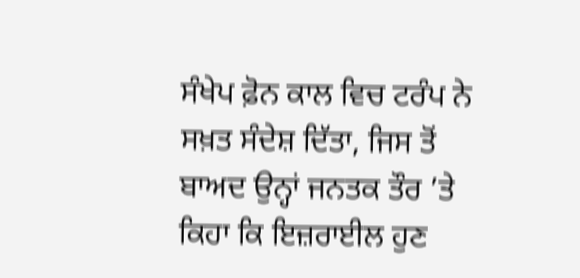ਸੰਖੇਪ ਫ਼ੋਨ ਕਾਲ ਵਿਚ ਟਰੰਪ ਨੇ ਸਖ਼ਤ ਸੰਦੇਸ਼ ਦਿੱਤਾ, ਜਿਸ ਤੋਂ ਬਾਅਦ ਉਨ੍ਹਾਂ ਜਨਤਕ ਤੌਰ ’ਤੇ ਕਿਹਾ ਕਿ ਇਜ਼ਰਾਈਲ ਹੁਣ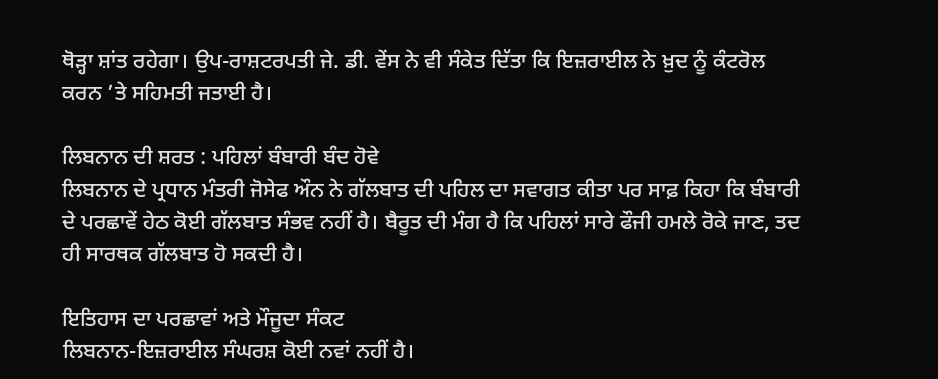ਥੋੜ੍ਹਾ ਸ਼ਾਂਤ ਰਹੇਗਾ। ਉਪ-ਰਾਸ਼ਟਰਪਤੀ ਜੇ. ਡੀ. ਵੇਂਸ ਨੇ ਵੀ ਸੰਕੇਤ ਦਿੱਤਾ ਕਿ ਇਜ਼ਰਾਈਲ ਨੇ ਖ਼ੁਦ ਨੂੰ ਕੰਟਰੋਲ ਕਰਨ ’ਤੇ ਸਹਿਮਤੀ ਜਤਾਈ ਹੈ।

ਲਿਬਨਾਨ ਦੀ ਸ਼ਰਤ : ਪਹਿਲਾਂ ਬੰਬਾਰੀ ਬੰਦ ਹੋਵੇ
ਲਿਬਨਾਨ ਦੇ ਪ੍ਰਧਾਨ ਮੰਤਰੀ ਜੋਸੇਫ ਔਨ ਨੇ ਗੱਲਬਾਤ ਦੀ ਪਹਿਲ ਦਾ ਸਵਾਗਤ ਕੀਤਾ ਪਰ ਸਾਫ਼ ਕਿਹਾ ਕਿ ਬੰਬਾਰੀ ਦੇ ਪਰਛਾਵੇਂ ਹੇਠ ਕੋਈ ਗੱਲਬਾਤ ਸੰਭਵ ਨਹੀਂ ਹੈ। ਬੈਰੂਤ ਦੀ ਮੰਗ ਹੈ ਕਿ ਪਹਿਲਾਂ ਸਾਰੇ ਫੌਜੀ ਹਮਲੇ ਰੋਕੇ ਜਾਣ, ਤਦ ਹੀ ਸਾਰਥਕ ਗੱਲਬਾਤ ਹੋ ਸਕਦੀ ਹੈ।

ਇਤਿਹਾਸ ਦਾ ਪਰਛਾਵਾਂ ਅਤੇ ਮੌਜੂਦਾ ਸੰਕਟ
ਲਿਬਨਾਨ-ਇਜ਼ਰਾਈਲ ਸੰਘਰਸ਼ ਕੋਈ ਨਵਾਂ ਨਹੀਂ ਹੈ।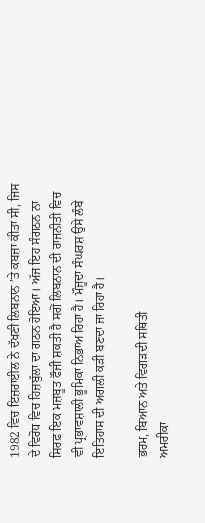1982 ਵਿਚ ਇਜ਼ਰਾਈਲ ਨੇ ਦੱਖਣੀ ਲਿਬਨਾਨ ’ਤੇ ਕਬਜ਼ਾ ਕੀਤਾ ਸੀ, ਜਿਸ ਦੇ ਵਿਰੋਧ ਵਿਚ ਹਿਜ਼ਬੁੱਲਾ ਦਾ ਗਠਨ ਹੋਇਆ। ਅੱਜ ਇਹ ਸੰਗਠਨ ਨਾ ਸਿਰਫ਼ ਇਕ ਮਜ਼ਬੂਤ ਫੌਜੀ ਸ਼ਕਤੀ ਹੈ ਸਗੋਂ ਲਿਬਨਾਨ ਦੀ ਰਾਜਨੀਤੀ ਵਿਚ ਵੀ ਪ੍ਰਭਾਵਸ਼ਾਲੀ ਭੂਮਿਕਾ ਨਿਭਾਅ ਰਿਹਾ ਹੈ। ਮੌਜੂਦਾ ਸੰਘਰਸ਼ ਉਸੇ ਲੰਬੇ ਇਤਿਹਾਸ ਦੀ ਅਗਲੀ ਕੜੀ ਬਣਦਾ ਜਾ ਰਿਹਾ ਹੈ।

ਭਰਮ, ਬਿਆਨ ਅਤੇ ਵਿਗੜਦੀ ਸਥਿਤੀ
ਅਮਰੀਕਾ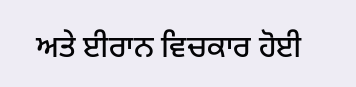ਅਤੇ ਈਰਾਨ ਵਿਚਕਾਰ ਹੋਈ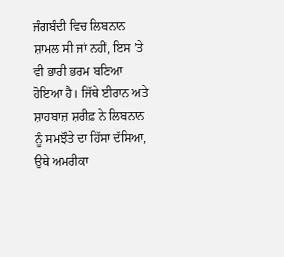ਜੰਗਬੰਦੀ ਵਿਚ ਲਿਬਨਾਨ ਸ਼ਾਮਲ ਸੀ ਜਾਂ ਨਹੀਂ, ਇਸ ’ਤੇ ਵੀ ਭਾਰੀ ਭਰਮ ਬਣਿਆ ਹੋਇਆ ਹੈ। ਜਿੱਥੇ ਈਰਾਨ ਅਤੇ ਸ਼ਾਹਬਾਜ਼ ਸ਼ਰੀਫ਼ ਨੇ ਲਿਬਨਾਨ ਨੂੰ ਸਮਝੌਤੇ ਦਾ ਹਿੱਸਾ ਦੱਸਿਆ, ਉਥੇ ਅਮਰੀਕਾ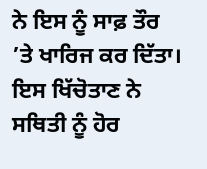ਨੇ ਇਸ ਨੂੰ ਸਾਫ਼ ਤੌਰ ’ਤੇ ਖਾਰਿਜ ਕਰ ਦਿੱਤਾ। ਇਸ ਖਿੱਚੋਤਾਣ ਨੇ ਸਥਿਤੀ ਨੂੰ ਹੋਰ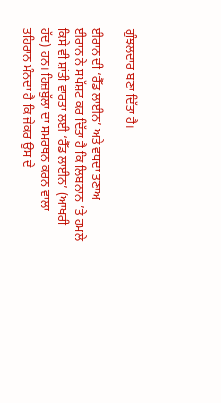ਗੁੰਝਲਦਾਰ ਬਣਾ ਦਿੱਤਾ ਹੈ।

ਈਰਾਨ ਦੀ ‘ਰੈੱਡ ਲਾਈਨ’ ਅਤੇ ਵਧਦਾ ਤਣਾਅ
ਈਰਾਨ ਨੇ ਸਪੱਸ਼ਟ ਕਰ ਦਿੱਤਾ ਹੈ ਕਿ ਲਿਬਨਾਨ ’ਤੇ ਹਮਲੇ ਕਿਸੇ ਵੀ ਸ਼ਾਂਤੀ ਵਾਰਤਾ ਲਈ ‘ਰੈੱਡ ਲਾਈਨ’ (ਆਖਰੀ ਹੱਦ) ਹਨ। ਹਿਜ਼ਬੁੱਲਾ ਦਾ ਸਮਰਥਨ ਕਰਨ ਵਾਲਾ ਤਹਿਰਾਨ ਮੰਨਦਾ ਹੈ ਕਿ ਜੇਕਰ ਉਸ ਦੇ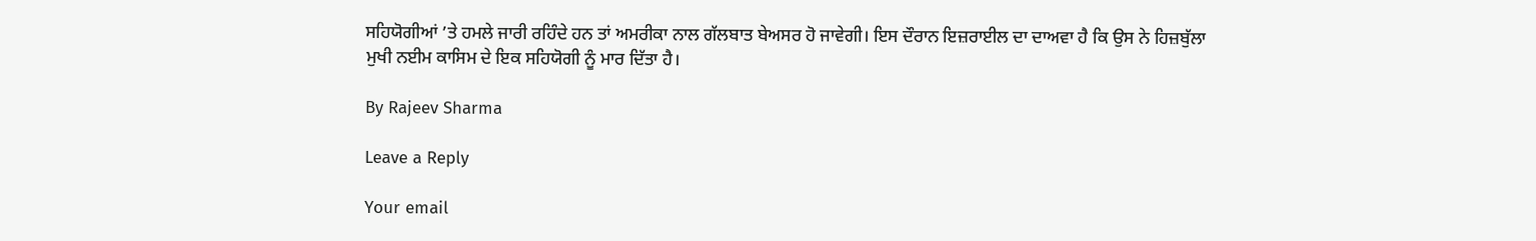ਸਹਿਯੋਗੀਆਂ ’ਤੇ ਹਮਲੇ ਜਾਰੀ ਰਹਿੰਦੇ ਹਨ ਤਾਂ ਅਮਰੀਕਾ ਨਾਲ ਗੱਲਬਾਤ ਬੇਅਸਰ ਹੋ ਜਾਵੇਗੀ। ਇਸ ਦੌਰਾਨ ਇਜ਼ਰਾਈਲ ਦਾ ਦਾਅਵਾ ਹੈ ਕਿ ਉਸ ਨੇ ਹਿਜ਼ਬੁੱਲਾ ਮੁਖੀ ਨਈਮ ਕਾਸਿਮ ਦੇ ਇਕ ਸਹਿਯੋਗੀ ਨੂੰ ਮਾਰ ਦਿੱਤਾ ਹੈ।

By Rajeev Sharma

Leave a Reply

Your email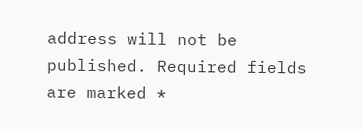address will not be published. Required fields are marked *